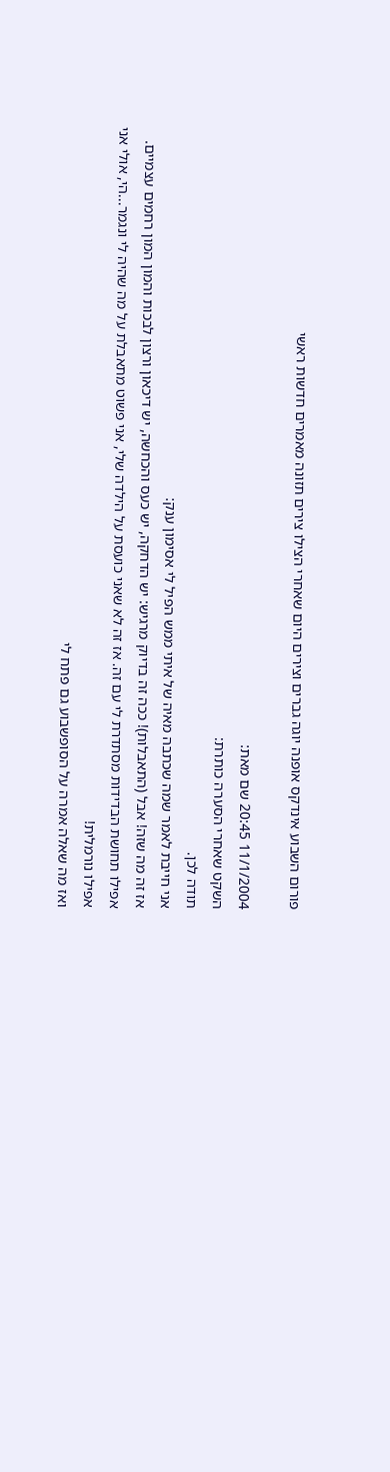פורום השבוע אינדקס אופנה יוגה גברים וצירים היום שאחרי הצילו צירים תזונה מאמרים חדשות ראשי

11/1/2004 20:45 שם מאת:
השקט שאחרי הסערה כותרת:
תודה לכן.
אני חייבת לאמר שמה שכתבה מאיה של איתי ממש הפיל לי אסימון ענק:
אז זה מה שזה! אבל (התאבלות)! ככה זה בדיוק מרגיש: יש הדחקה, יש כעס והכחשה, יש דיכאון ורצון לבכות והמון המון רחמים עצמיים. אפילו תחושת הבדידות מסתדרת לי עם זה. אז זה לא שאני כועסת על הילדה שלי, אני פשוט מתאבלת על מה שהיה לי ונגמר...הי, אולי אני אפילו נורמלית!
ואז מה שאלה אמרה על הסופשבוע גם פתח לי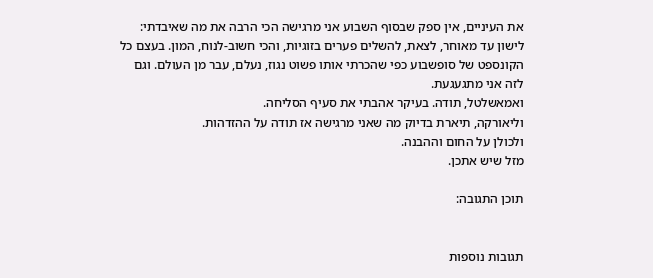את העיניים, אין ספק שבסוף השבוע אני מרגישה הכי הרבה את מה שאיבדתי: לישון עד מאוחר, לצאת, להשלים פערים בזוגיות, והכי חשוב-לנוח, המון. בעצם כל הקונספט של סופשבוע כפי שהכרתי אותו פשוט נגוז, נעלם, עבר מן העולם. וגם לזה אני מתגעגעת.
ואמאשלטל, תודה. בעיקר אהבתי את סעיף הסליחה.
וליאורקה, תיארת בדיוק מה שאני מרגישה אז תודה על ההזדהות.
ולכולן על החום וההבנה.
מזל שיש אתכן.

תוכן התגובה:


תגובות נוספות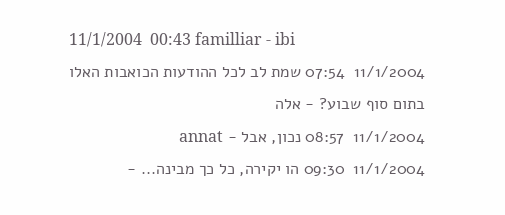11/1/2004  00:43 familliar - ibi
11/1/2004  07:54 שמת לב לכל ההודעות הכואבות האלו בתום סוף שבוע? - אלה
11/1/2004  08:57 נכון, אבל - annat
11/1/2004  09:30 הו יקירה, כל כך מבינה... -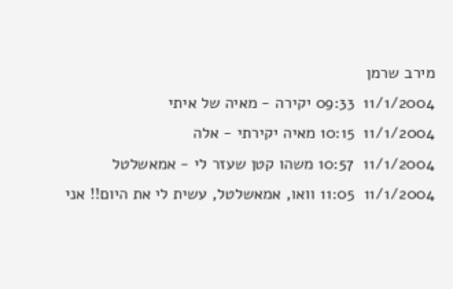מירב שרמן
11/1/2004  09:33 יקירה - מאיה של איתי
11/1/2004  10:15 מאיה יקירתי - אלה
11/1/2004  10:57 משהו קטן שעזר לי - אמאשלטל
11/1/2004  11:05 וואו, אמאשלטל, עשית לי את היום!! אני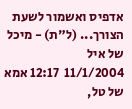אדפיס ואשמור לשעת הצורך... (ל"ת) - מיכל של איל
11/1/2004  12:17 אמא של טל,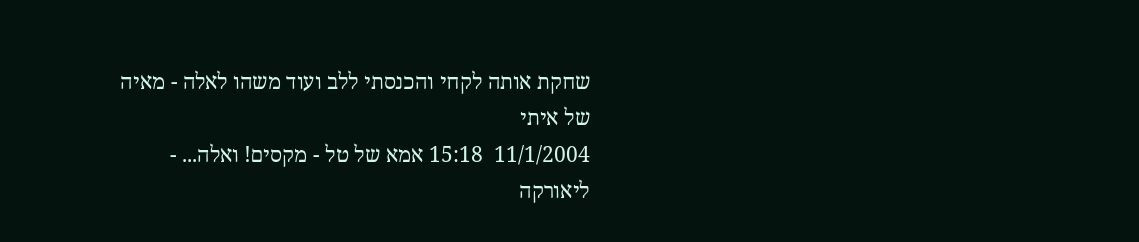שחקת אותה לקחי והכנסתי ללב ועוד משהו לאלה - מאיה של איתי
11/1/2004  15:18 אמא של טל - מקסים! ואלה... - ליאורקה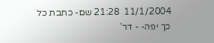11/1/2004  21:28 שם- כתבת כל כך יפה- - דר'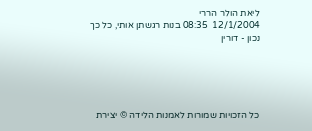ליאת הולר הררי
12/1/2004  08:35 בנות רגשתן אותי, כל כך נכון - דורין





כל הזכויות שמורות לאמנות הלידה © יצירת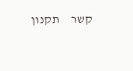קשר     תקנון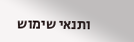ותנאי שימוש